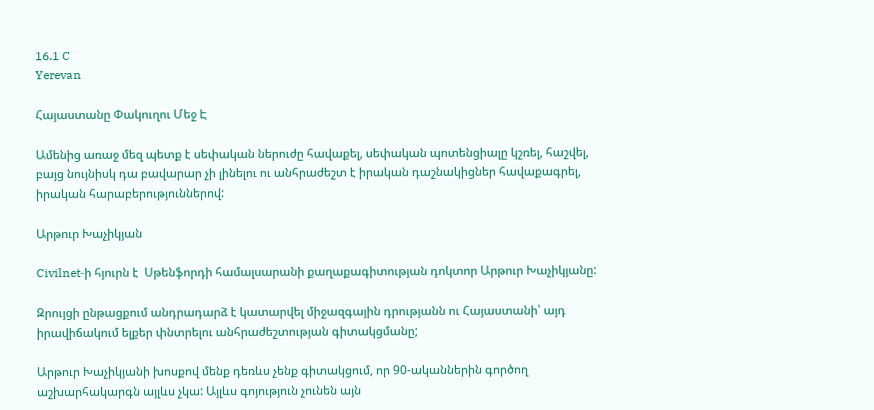16.1 C
Yerevan

Հայաստանը Փակուղու Մեջ Է

Ամենից առաջ մեզ պետք է սեփական ներուժը հավաքել, սեփական պոտենցիալը կշռել, հաշվել, բայց նույնիսկ դա բավարար չի լինելու ու անհրաժեշտ է իրական դաշնակիցներ հավաքագրել, իրական հարաբերություններով:

Արթուր Խաչիկյան

Civilnet‑ի հյուրն է  Սթենֆորդի համալսարանի քաղաքագիտության դոկտոր Արթուր Խաչիկյանը:

Զրույցի ընթացքում անդրադարձ է կատարվել միջազգային դրությանն ու Հայաստանի՝ այդ իրավիճակում ելքեր փնտրելու անհրաժեշտության գիտակցմանը;

Արթուր Խաչիկյանի խոսքով մենք դեռևս չենք գիտակցում, որ 90-ականներին գործող աշխարհակարգն այլևս չկա: Այլևս գոյություն չունեն այն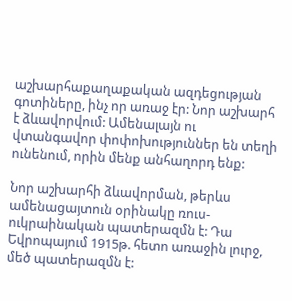աշխարհաքաղաքական ազդեցության գոտիները, ինչ որ առաջ էր: Նոր աշխարհ է ձևավորվում: Ամենալայն ու վտանգավոր փոփոխություններ են տեղի ունենում, որին մենք անհաղորդ ենք:

Նոր աշխարհի ձևավորման, թերևս ամենացայտուն օրինակը ռուս-ուկրաինական պատերազմն է: Դա Եվրոպայում 1915թ. հետո առաջին լուրջ, մեծ պատերազմն է: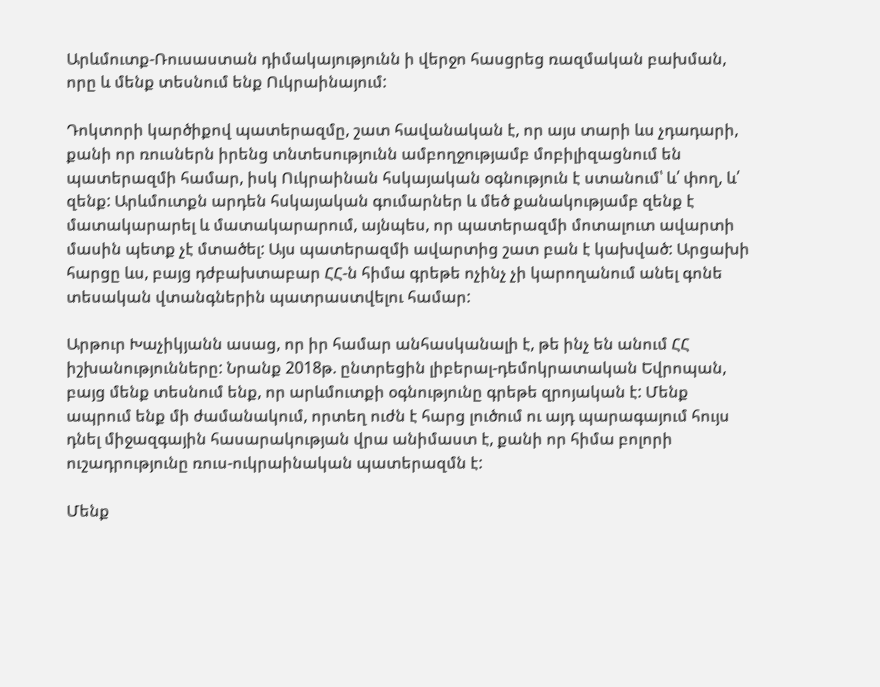Արևմուտք-Ռուսաստան դիմակայությունն ի վերջո հասցրեց ռազմական բախման, որը և մենք տեսնում ենք Ուկրաինայում:

Դոկտորի կարծիքով պատերազմը, շատ հավանական է, որ այս տարի ևս չդադարի, քանի որ ռուսներն իրենց տնտեսությունն ամբողջությամբ մոբիլիզացնում են պատերազմի համար, իսկ Ուկրաինան հսկայական օգնություն է ստանում՝ և՛ փող, և՛ զենք: Արևմուտքն արդեն հսկայական գումարներ և մեծ քանակությամբ զենք է մատակարարել և մատակարարում, այնպես, որ պատերազմի մոտալուտ ավարտի մասին պետք չէ մտածել: Այս պատերազմի ավարտից շատ բան է կախված: Արցախի հարցը ևս, բայց դժբախտաբար ՀՀ‑ն հիմա գրեթե ոչինչ չի կարողանում անել գոնե տեսական վտանգներին պատրաստվելու համար:

Արթուր Խաչիկյանն ասաց, որ իր համար անհասկանալի է, թե ինչ են անում ՀՀ իշխանությունները: Նրանք 2018թ. ընտրեցին լիբերալ-դեմոկրատական Եվրոպան, բայց մենք տեսնում ենք, որ արևմուտքի օգնությունը գրեթե զրոյական է: Մենք ապրում ենք մի ժամանակում, որտեղ ուժն է հարց լուծում ու այդ պարագայում հույս դնել միջազգային հասարակության վրա անիմաստ է, քանի որ հիմա բոլորի ուշադրությունը ռուս-ուկրաինական պատերազմն է:

Մենք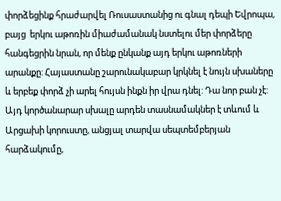փորձեցինք հրաժարվել Ռուսաստանից ու գնալ դեպի Եվրոպա, բայց  երկու աթոռին միաժամանակ նստելու մեր փորձերը հանգեցրին նրան, որ մենք ընկանք այդ երկու աթոռների արանքը: Հայաստանը շարունակաբար կրկնել է նույն սխաները և երբեք փորձ չի արել հույսն ինքն իր վրա դնել: Դա նոր բան չէ: Այդ կործանարար սխալը արդեն տասնամակներ է տևում և Արցախի կորուստը, անցյալ տարվա սեպտեմբերյան հարձակումը,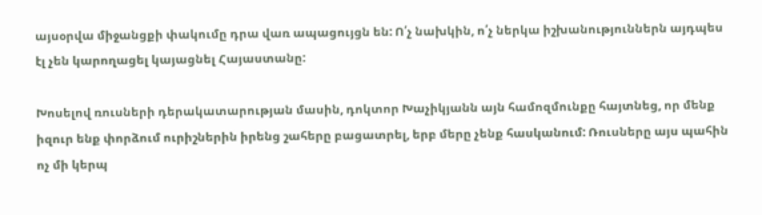այսօրվա միջանցքի փակումը դրա վառ ապացույցն են: Ո՛չ նախկին, ո՛չ ներկա իշխանություններն այդպես էլ չեն կարողացել կայացնել Հայաստանը:

Խոսելով ռուսների դերակատարության մասին, դոկտոր Խաչիկյանն այն համոզմունքը հայտնեց, որ մենք իզուր ենք փորձում ուրիշներին իրենց շահերը բացատրել, երբ մերը չենք հասկանում: Ռուսները այս պահին ոչ մի կերպ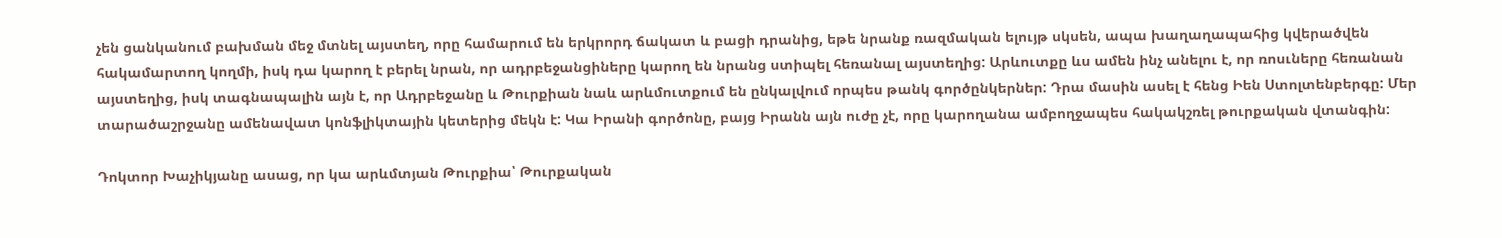չեն ցանկանում բախման մեջ մտնել այստեղ, որը համարում են երկրորդ ճակատ և բացի դրանից, եթե նրանք ռազմական ելույթ սկսեն, ապա խաղաղապահից կվերածվեն հակամարտող կողմի, իսկ դա կարող է բերել նրան, որ ադրբեջանցիները կարող են նրանց ստիպել հեռանալ այստեղից: Արևուտքը ևս ամեն ինչ անելու է, որ ռոսւները հեռանան այստեղից, իսկ տագնապալին այն է, որ Ադրբեջանը և Թուրքիան նաև արևմուտքում են ընկալվում որպես թանկ գործընկերներ: Դրա մասին ասել է հենց Իեն Ստոլտենբերգը: Մեր տարածաշրջանը ամենավատ կոնֆլիկտային կետերից մեկն է: Կա Իրանի գործոնը, բայց Իրանն այն ուժը չէ, որը կարողանա ամբողջապես հակակշռել թուրքական վտանգին:

Դոկտոր Խաչիկյանը ասաց, որ կա արևմտյան Թուրքիա՝ Թուրքական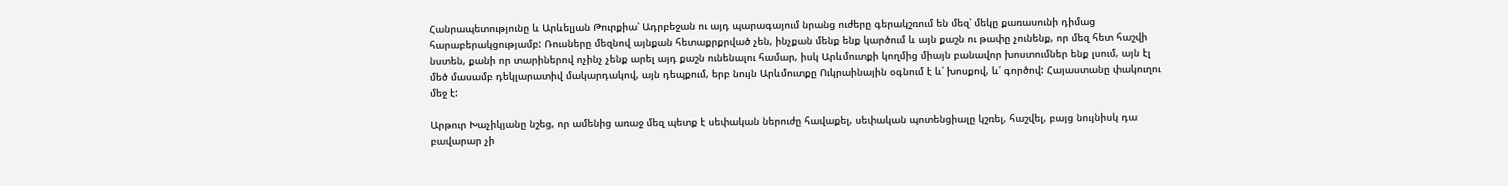Հանրապետությունը և Արևելյան Թուրքիա՝ Ադրբեջան ու այդ պարագայում նրանց ուժերը գերակշռում են մեզ՝ մեկը քառասունի դիմաց հարաբերակցությամբ: Ռուսները մեզնով այնքան հետաքրքրված չեն, ինչքան մենք ենք կարծում և այն քաշն ու թափը չունենք, որ մեզ հետ հաշվի նստեն, քանի որ տարիներով ոչինչ չենք արել այդ քաշն ունենալու համար, իսկ Արևմուտքի կողմից միայն բանավոր խոստումներ ենք լսում, այն էլ մեծ մասամբ դեկլարատիվ մակարդակով, այն դեպքում, երբ նույն Արևմուտքը Ուկրաինային օգնում է և՛ խոսքով, և՛ գործով: Հայաստանը փակուղու մեջ է:

Արթուր Խաչիկյանը նշեց, որ ամենից առաջ մեզ պետք է սեփական ներուժը հավաքել, սեփական պոտենցիալը կշռել, հաշվել, բայց նույնիսկ դա բավարար չի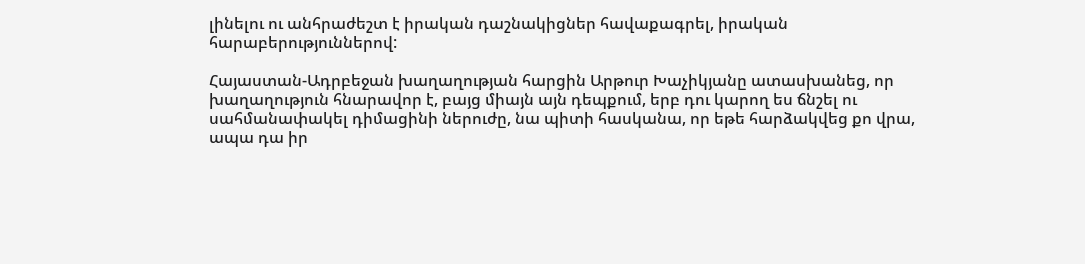լինելու ու անհրաժեշտ է իրական դաշնակիցներ հավաքագրել, իրական հարաբերություններով:

Հայաստան-Ադրբեջան խաղաղության հարցին Արթուր Խաչիկյանը ատասխանեց, որ խաղաղություն հնարավոր է, բայց միայն այն դեպքում, երբ դու կարող ես ճնշել ու սահմանափակել դիմացինի ներուժը, նա պիտի հասկանա, որ եթե հարձակվեց քո վրա, ապա դա իր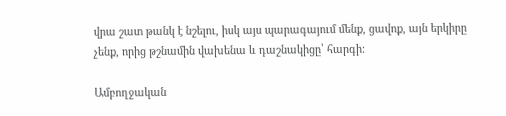վրա շատ թանկ է նշելու, իսկ այս պարագայում մենք, ցավոք, այն երկիրը չենք, որից թշնամին վախենա և դաշնակիցը՝ հարգի:

Ամբողջական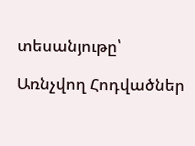տեսանյութը՝

Առնչվող Հոդվածներ